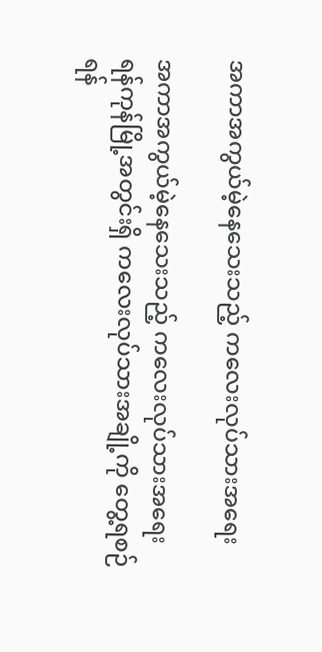အကာအကွယ်မဲ့နေသေးသည့် ကလေးလုပ်သားအရေး

အကာအကွယ်မဲ့နေသေးသည့် ကလေးလုပ်သားအရေး
ရန်ကုန်မြို့အတွင်းရှိ ကလေးလုပ်သားအချို့ကို တွေ့ရစဉ်
ရန်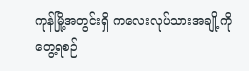ကုန်မြို့အတွင်းရှိ ကလေးလုပ်သားအချို့ကို တွေ့ရစဉ်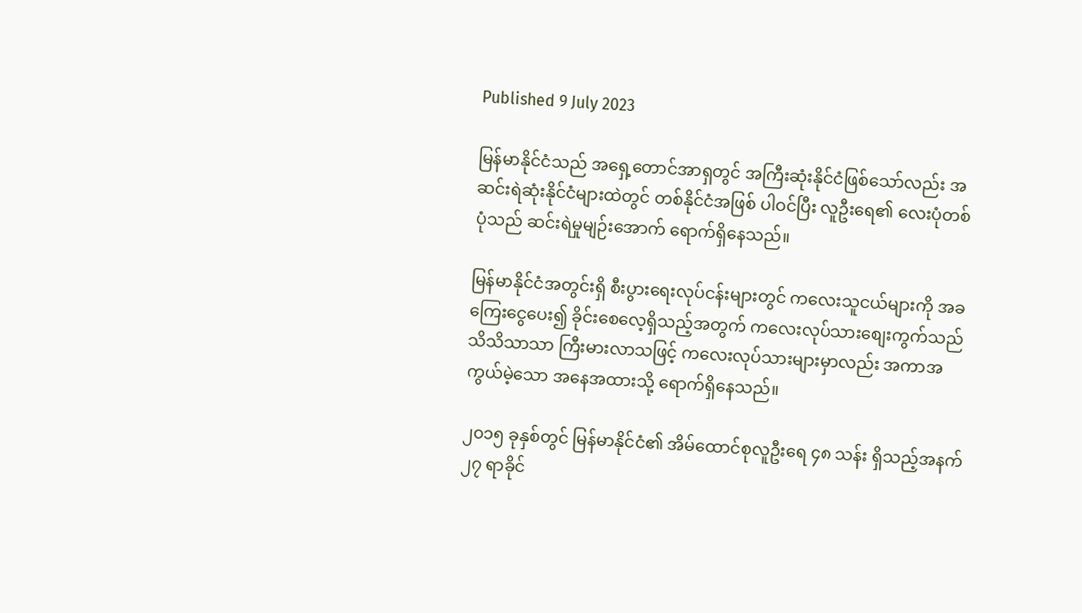Published 9 July 2023

မြန်မာနိုင်ငံသည် အရှေ့တောင်အာရှတွင် အကြီးဆုံးနိုင်ငံဖြစ်သော်လည်း အဆင်းရဲဆုံးနိုင်ငံများထဲတွင် တစ်နိုင်ငံအဖြစ် ပါဝင်ပြီး လူဦးရေ၏ လေးပုံတစ်ပုံသည် ဆင်းရဲမှုမျဉ်းအောက် ရောက်ရှိနေသည်။

မြန်မာနိုင်ငံအတွင်းရှိ စီးပွားရေးလုပ်ငန်းများတွင် ကလေးသူငယ်များကို အခကြေးငွေပေး၍ ခိုင်းစေလေ့ရှိသည့်အတွက် ကလေးလုပ်သားစျေးကွက်သည် သိသိသာသာ ကြီးမားလာသဖြင့် ကလေးလုပ်သားများမှာလည်း အကာအကွယ်မဲ့သော အနေအထားသို့ ရောက်ရှိနေသည်။

၂၀၁၅ ခုနှစ်တွင် မြန်မာနိုင်ငံ၏ အိမ်ထောင်စုလူဦးရေ ၄၈ သန်း ရှိသည့်အနက် ၂၇ ရာခိုင်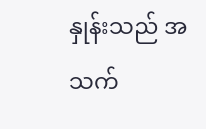နှုန်းသည် အသက်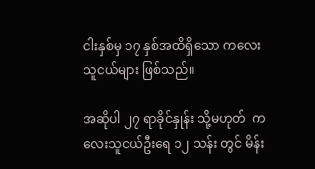ငါးနှစ်မှ ၁၇ နှစ်အထိရှိသော ကလေးသူငယ်များ ဖြစ်သည်။

အဆိုပါ ၂၇ ရာခိုင်နှုန်း သို့မဟုတ်  ကလေးသူငယ်ဦးရေ ၁၂ သန်း တွင် မိန်း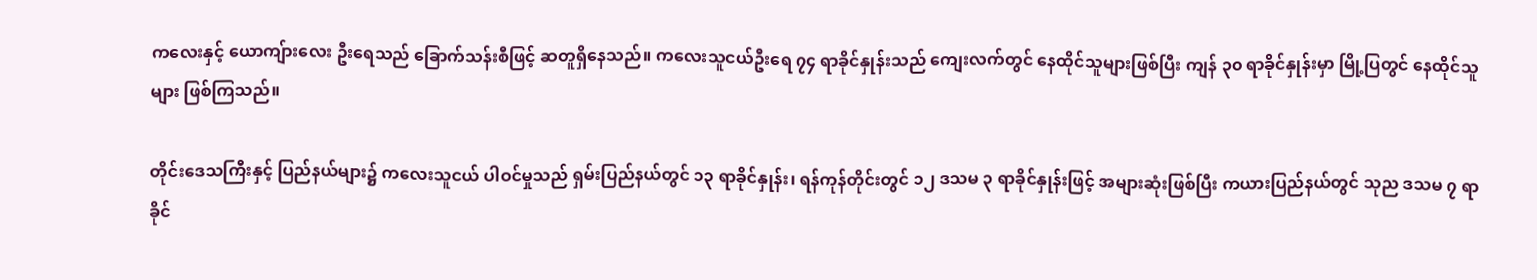ကလေးနှင့် ယောကျ်ားလေး ဦးရေသည် ခြောက်သန်းစီဖြင့် ဆတူရှိနေသည်။ ကလေးသူငယ်ဦးရေ ၇၄ ရာခိုင်နှုန်းသည် ကျေးလက်တွင် နေထိုင်သူများဖြစ်ပြီး ကျန် ၃၀ ရာခိုင်နှုန်းမှာ မြို့ပြတွင် နေထိုင်သူများ ဖြစ်ကြသည်။

တိုင်းဒေသကြီးနှင့် ပြည်နယ်များ၌ ကလေးသူငယ် ပါဝင်မှုသည် ရှမ်းပြည်နယ်တွင် ၁၃ ရာခိုင်နှုန်း၊ ရန်ကုန်တိုင်းတွင် ၁၂ ဒသမ ၃ ရာခိုင်နှုန်းဖြင့် အများဆုံးဖြစ်ပြီး ကယားပြည်နယ်တွင် သုည ဒသမ ၇ ရာခိုင်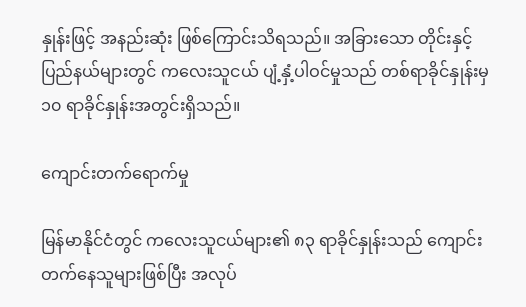နှုန်းဖြင့် အနည်းဆုံး ဖြစ်ကြောင်းသိရသည်။ အခြားသော တိုင်းနှင့် ပြည်နယ်များတွင် ကလေးသူငယ် ပျံ့နှံ့ပါဝင်မှုသည် တစ်ရာခိုင်နှုန်းမှ ၁၀ ရာခိုင်နှုန်းအတွင်းရှိသည်။

ကျောင်းတက်ရောက်မှု

မြန်မာနိုင်ငံတွင် ကလေးသူငယ်များ၏ ၈၃ ရာခိုင်နှုန်းသည် ကျောင်းတက်နေသူများဖြစ်ပြီး အလုပ်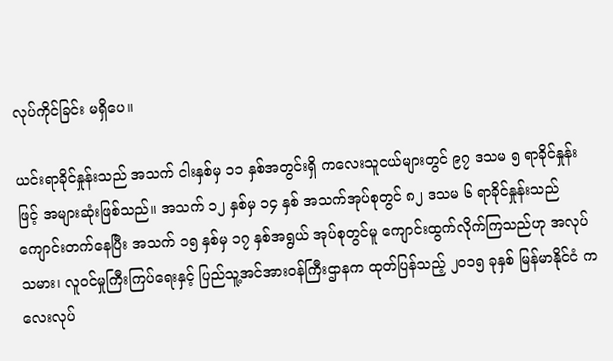လုပ်ကိုင်ခြင်း မရှိပေ။

ယင်းရာခိုင်နှုန်းသည် အသက် ငါးနှစ်မှ ၁၁ နှစ်အတွင်းရှိ ကလေးသူငယ်များတွင် ၉၇ ဒသမ ၅ ရာခိုင်နှုန်းဖြင့် အများဆုံးဖြစ်သည်။ အသက် ၁၂ နှစ်မှ ၁၄ နှစ် အသက်အုပ်စုတွင် ၈၂ ဒသမ ၆ ရာခိုင်နှုန်းသည် ကျောင်းတက်နေပြီး အသက် ၁၅ နှစ်မှ ၁၇ နှစ်အရွယ် အုပ်စုတွင်မူ ကျောင်းထွက်လိုက်ကြသည်ဟု အလုပ်သမား၊ လူဝင်မှုကြီးကြပ်ရေးနှင့် ပြည်သူ့အင်အားဝန်ကြီးဌာနက ထုတ်ပြန်သည့် ၂၀၁၅ ခုနှစ် မြန်မာနိုင်ငံ ကလေးလုပ်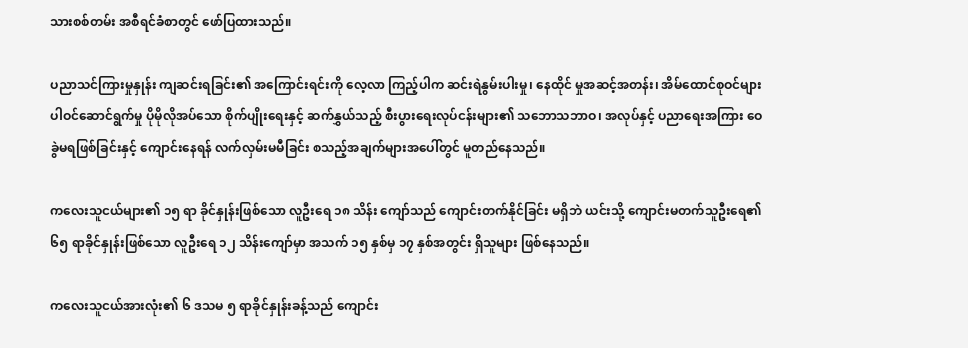သားစစ်တမ်း အစီရင်ခံစာတွင် ဖော်ပြထားသည်။

ပညာသင်ကြားမှုနှုန်း ကျဆင်းရခြင်း၏ အကြောင်းရင်းကို လေ့လာ ကြည့်ပါက ဆင်းရဲနွမ်းပါးမှု၊ နေထိုင် မှုအဆင့်အတန်း၊ အိမ်ထောင်စုဝင်များ ပါဝင်ဆောင်ရွက်မှု ပိုမိုလိုအပ်သော စိုက်ပျိုးရေးနှင့် ဆက်နွှယ်သည့် စီးပွားရေးလုပ်ငန်းများ၏ သဘောသဘာဝ၊ အလုပ်နှင့် ပညာရေးအကြား ဝေခွဲမရဖြစ်ခြင်းနှင့် ကျောင်းနေရန် လက်လှမ်းမမီခြင်း စသည့်အချက်များအပေါ်တွင် မူတည်နေသည်။

ကလေးသူငယ်များ၏ ၁၅ ရာ ခိုင်နှုန်းဖြစ်သော လူဦးရေ ၁၈ သိန်း ကျော်သည် ကျောင်းတက်နိုင်ခြင်း မရှိဘဲ ယင်းသို့ ကျောင်းမတက်သူဦးရေ၏ ၆၅ ရာခိုင်နှုန်းဖြစ်သော လူဦးရေ ၁၂ သိန်းကျော်မှာ အသက် ၁၅ နှစ်မှ ၁၇ နှစ်အတွင်း ရှိသူများ ဖြစ်နေသည်။

ကလေးသူငယ်အားလုံး၏ ၆ ဒသမ ၅ ရာခိုင်နှုန်းခန့်သည် ကျောင်း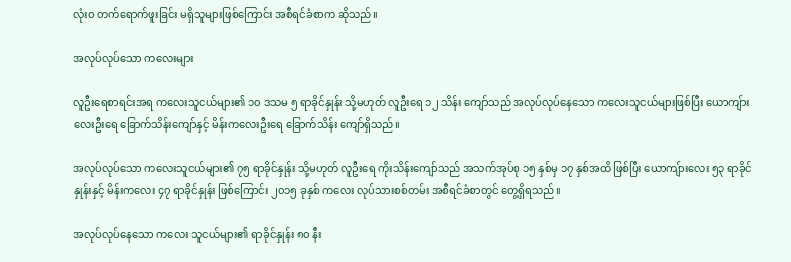လုံးဝ တက်ရောက်ဖူးခြင်း မရှိသူများဖြစ်ကြောင်း အစီရင်ခံစာက ဆိုသည်။

အလုပ်လုပ်သော ကလေးများ

လူဦးရေစာရင်းအရ ကလေးသူငယ်များ၏ ၁၀ ဒသမ ၅ ရာခိုင်နှုန်း သို့မဟုတ် လူဦးရေ ၁၂ သိန်း ကျော်သည် အလုပ်လုပ်နေသော ကလေးသူငယ်များဖြစ်ပြီး ယောကျ်ားလေးဦးရေ ခြောက်သိန်းကျော်နှင့် မိန်းကလေးဦးရေ ခြောက်သိန်း ကျော်ရှိသည်။

အလုပ်လုပ်သော ကလေးသူငယ်များ၏ ၇၅ ရာခိုင်နှုန်း သို့မဟုတ် လူဦးရေ ကိုးသိန်းကျော်သည် အသက်အုပ်စု ၁၅ နှစ်မှ ၁၇ နှစ်အထိ ဖြစ်ပြီး ယောကျ်ားလေး ၅၃ ရာခိုင် နှုန်းနှင့် မိန်းကလေး ၄၇ ရာခိုင်နှုန်း ဖြစ်ကြောင်း ၂၀၁၅ ခုနှစ် ကလေး လုပ်သားစစ်တမ်း အစီရင်ခံစာတွင် တွေ့ရှိရသည်။

အလုပ်လုပ်နေသော ကလေး သူငယ်များ၏ ရာခိုင်နှုန်း ၈၀ နီး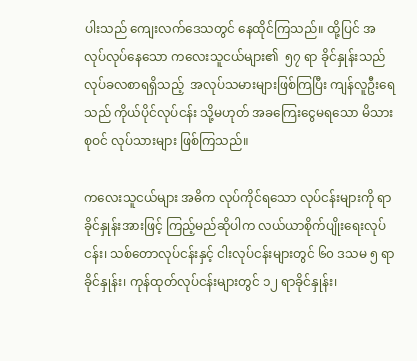ပါးသည် ကျေးလက်ဒေသတွင် နေထိုင်ကြသည်။ ထို့ပြင် အလုပ်လုပ်နေသော ကလေးသူငယ်များ၏  ၅၇ ရာ ခိုင်နှုန်းသည် လုပ်ခလစာရရှိသည့်  အလုပ်သမားများဖြစ်ကြပြီး ကျန်လူဦးရေသည် ကိုယ်ပိုင်လုပ်ငန်း သို့မဟုတ် အခကြေးငွေမရသော မိသားစုဝင် လုပ်သားများ ဖြစ်ကြသည်။

ကလေးသူငယ်များ အဓိက လုပ်ကိုင်ရသော လုပ်ငန်းများကို ရာခိုင်နှုန်းအားဖြင့် ကြည့်မည်ဆိုပါက လယ်ယာစိုက်ပျိုးရေးလုပ်ငန်း၊ သစ်တောလုပ်ငန်းနှင့် ငါးလုပ်ငန်းများတွင် ၆၀ ဒသမ ၅ ရာခိုင်နှုန်း၊ ကုန်ထုတ်လုပ်ငန်းများတွင် ၁၂ ရာခိုင်နှုန်း၊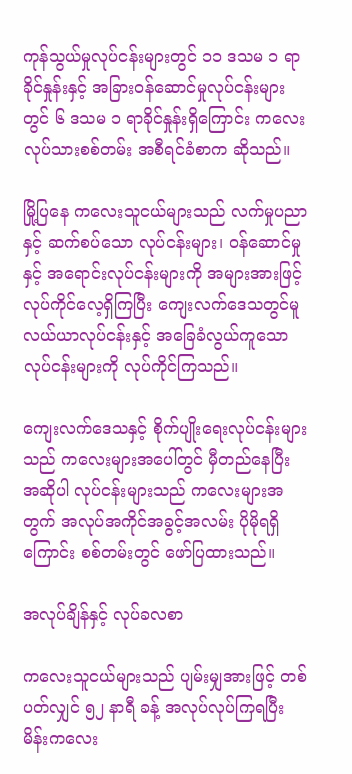ကုန်သွယ်မှုလုပ်ငန်းများတွင် ၁၁ ဒသမ ၁ ရာခိုင်နှုန်းနှင့် အခြားဝန်ဆောင်မှုလုပ်ငန်းများတွင် ၆ ဒသမ ၁ ရာခိုင်နှုန်းရှိကြောင်း ကလေးလုပ်သားစစ်တမ်း အစီရင်ခံစာက ဆိုသည်။

မြို့ပြနေ ကလေးသူငယ်များသည် လက်မှုပညာနှင့် ဆက်စပ်သော လုပ်ငန်းများ၊ ဝန်ဆောင်မှုနှင့် အရောင်းလုပ်ငန်းများကို အများအားဖြင့် လုပ်ကိုင်လေ့ရှိကြပြီး ကျေးလက်ဒေသတွင်မူ လယ်ယာလုပ်ငန်းနှင့် အခြေခံလွယ်ကူသော လုပ်ငန်းများကို လုပ်ကိုင်ကြသည်။

ကျေးလက်ဒေသနှင့် စိုက်ပျိုးရေးလုပ်ငန်းများသည် ကလေးများအပေါ်တွင် မှီတည်နေပြီး အဆိုပါ လုပ်ငန်းများသည် ကလေးများအတွက် အလုပ်အကိုင်အခွင့်အလမ်း ပိုမိုရရှိကြောင်း စစ်တမ်းတွင် ဖော်ပြထားသည်။

အလုပ်ချိန်နှင့် လုပ်ခလစာ

ကလေးသူငယ်များသည် ပျမ်းမျှအားဖြင့် တစ်ပတ်လျှင် ၅၂ နာရီ ခန့် အလုပ်လုပ်ကြရပြီး မိန်းကလေး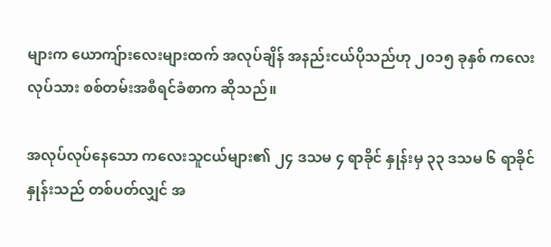များက ယောကျ်ားလေးများထက် အလုပ်ချိန် အနည်းငယ်ပိုသည်ဟု ၂၀၁၅ ခုနှစ် ကလေးလုပ်သား စစ်တမ်းအစီရင်ခံစာက ဆိုသည်။

အလုပ်လုပ်နေသော ကလေးသူငယ်များ၏ ၂၄ ဒသမ ၄ ရာခိုင် နှုန်းမှ ၃၃ ဒသမ ၆ ရာခိုင်နှုန်းသည် တစ်ပတ်လျှင် အ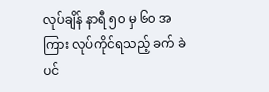လုပ်ချိန် နာရီ ၅၀ မှ ၆၀ အကြား လုပ်ကိုင်ရသည့် ခက် ခဲပင်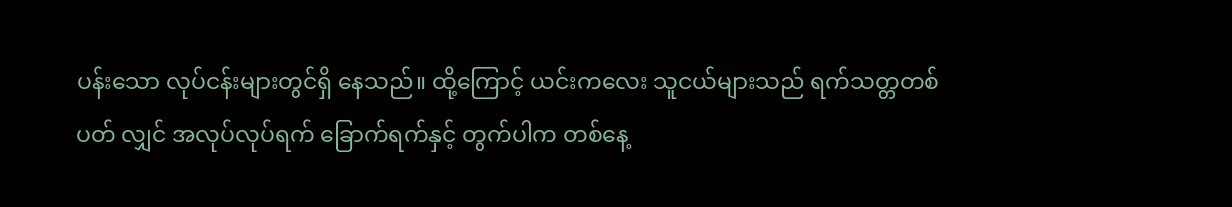ပန်းသော လုပ်ငန်းများတွင်ရှိ နေသည်။ ထို့ကြောင့် ယင်းကလေး သူငယ်များသည် ရက်သတ္တတစ်ပတ် လျှင် အလုပ်လုပ်ရက် ခြောက်ရက်နှင့် တွက်ပါက တစ်နေ့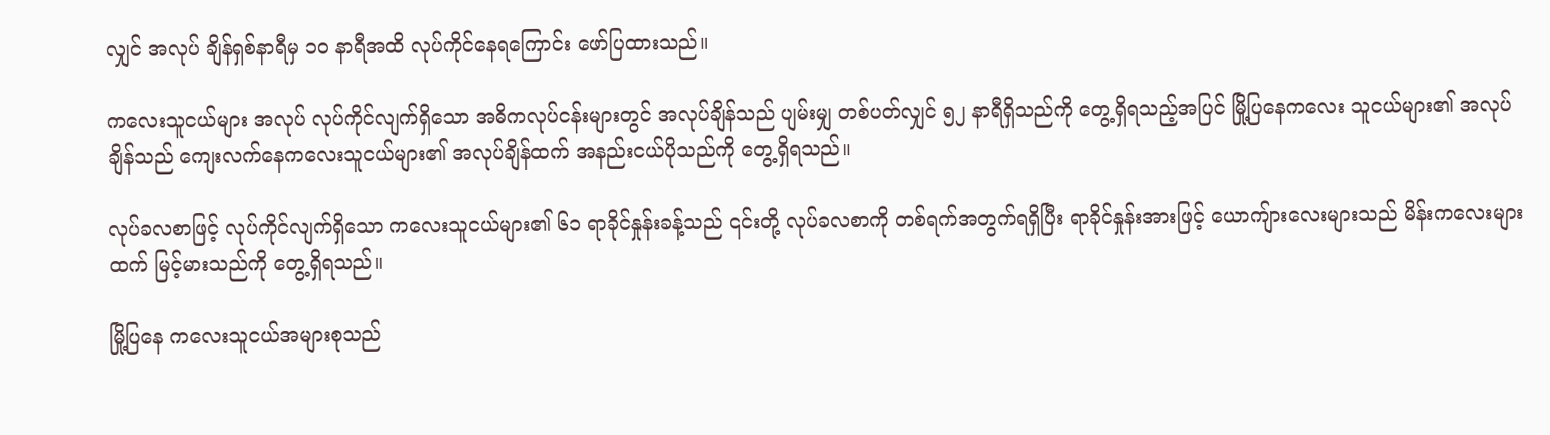လျှင် အလုပ် ချိန်ရှစ်နာရီမှ ၁၀ နာရီအထိ လုပ်ကိုင်နေရကြောင်း ဖော်ပြထားသည်။

ကလေးသူငယ်များ အလုပ် လုပ်ကိုင်လျက်ရှိသော အဓိကလုပ်ငန်းများတွင် အလုပ်ချိန်သည် ပျမ်းမျှ တစ်ပတ်လျှင် ၅၂ နာရီရှိသည်ကို တွေ့ရှိရသည့်အပြင် မြို့ပြနေကလေး သူငယ်များ၏ အလုပ်ချိန်သည် ကျေးလက်နေကလေးသူငယ်များ၏ အလုပ်ချိန်ထက် အနည်းငယ်ပိုသည်ကို တွေ့ရှိရသည်။

လုပ်ခလစာဖြင့် လုပ်ကိုင်လျက်ရှိသော ကလေးသူငယ်များ၏ ၆၁ ရာခိုင်နှုန်းခန့်သည် ၎င်းတို့ လုပ်ခလစာကို တစ်ရက်အတွက်ရရှိပြီး ရာခိုင်နှုန်းအားဖြင့် ယောကျ်ားလေးများသည် မိန်းကလေးများထက် မြင့်မားသည်ကို တွေ့ရှိရသည်။

မြို့ပြနေ ကလေးသူငယ်အများစုသည်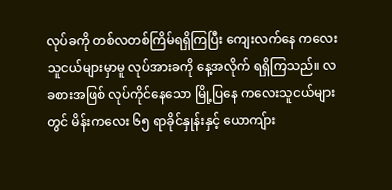လုပ်ခကို တစ်လတစ်ကြိမ်ရရှိကြပြီး ကျေးလက်နေ ကလေးသူငယ်များမှာမူ လုပ်အားခကို နေ့အလိုက် ရရှိကြသည်။ လခစားအဖြစ် လုပ်ကိုင်နေသော မြို့ပြနေ ကလေးသူငယ်များတွင် မိန်းကလေး ၆၅ ရာခိုင်နှုန်းနှင့် ယောကျ်ား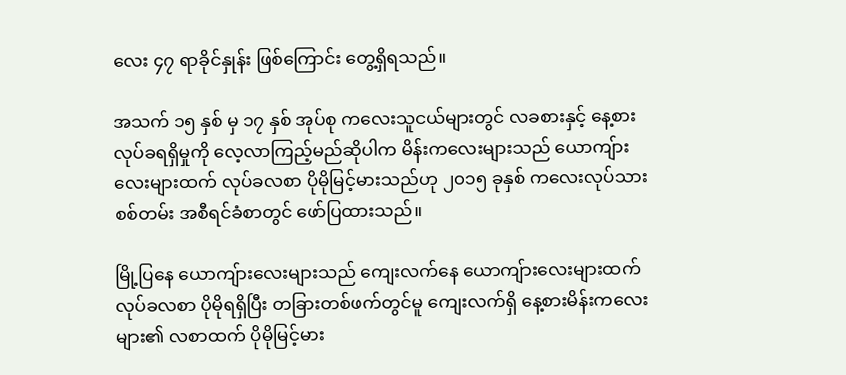လေး ၄၇ ရာခိုင်နှုန်း ဖြစ်ကြောင်း တွေ့ရှိရသည်။

အသက် ၁၅ နှစ် မှ ၁၇ နှစ် အုပ်စု ကလေးသူငယ်များတွင် လခစားနှင့် နေ့စားလုပ်ခရရှိမှုကို လေ့လာကြည့်မည်ဆိုပါက မိန်းကလေးများသည် ယောကျ်ားလေးများထက် လုပ်ခလစာ ပိုမိုမြင့်မားသည်ဟု ၂၀၁၅ ခုနှစ် ကလေးလုပ်သားစစ်တမ်း အစီရင်ခံစာတွင် ဖော်ပြထားသည်။

မြို့ပြနေ ယောကျ်ားလေးများသည် ကျေးလက်နေ ယောကျ်ားလေးများထက် လုပ်ခလစာ ပိုမိုရရှိပြီး တခြားတစ်ဖက်တွင်မူ ကျေးလက်ရှိ နေ့စားမိန်းကလေးများ၏ လစာထက် ပိုမိုမြင့်မား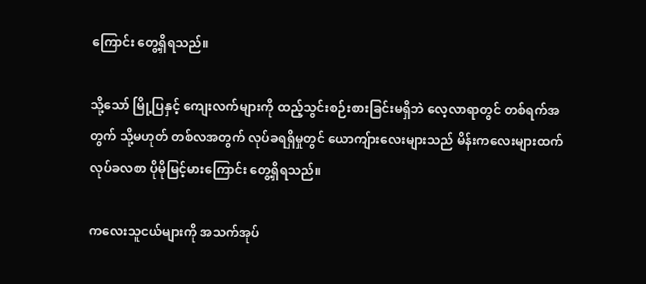ကြောင်း တွေ့ရှိရသည်။

သို့သော် မြို့ပြနှင့် ကျေးလက်များကို ထည့်သွင်းစဉ်းစားခြင်းမရှိဘဲ လေ့လာရာတွင် တစ်ရက်အတွက် သို့မဟုတ် တစ်လအတွက် လုပ်ခရရှိမှုတွင် ယောကျ်ားလေးများသည် မိန်းကလေးများထက် လုပ်ခလစာ ပိုမိုမြင့်မားကြောင်း တွေ့ရှိရသည်။

ကလေးသူငယ်များကို အသက်အုပ်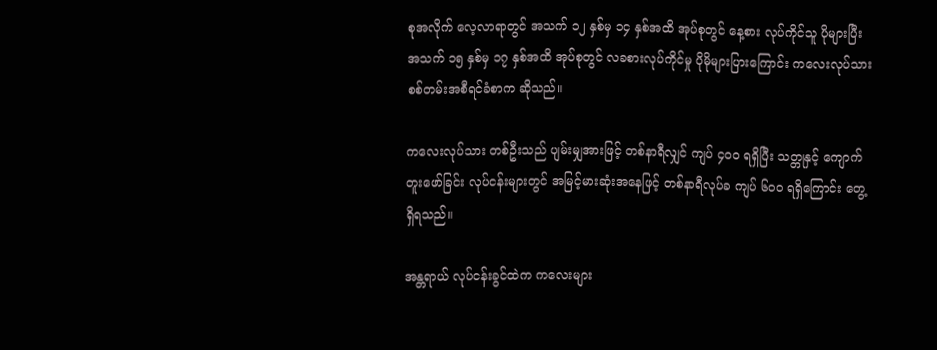စုအလိုက် လေ့လာရာတွင် အသက် ၁၂ နှစ်မှ ၁၄ နှစ်အထိ အုပ်စုတွင် နေ့စား လုပ်ကိုင်သူ ပိုများပြီး အသက် ၁၅ နှစ်မှ ၁၇ နှစ်အထိ အုပ်စုတွင် လခစားလုပ်ကိုင်မှု ပိုမိုများပြားကြောင်း ကလေးလုပ်သား စစ်တမ်းအစီရင်ခံစာက ဆိုသည်။

ကလေးလုပ်သား တစ်ဦးသည် ပျမ်းမျှအားဖြင့် တစ်နာရီလျှင် ကျပ် ၄၀၀ ရရှိပြီး သတ္တုနှင့် ကျောက်တူးဖော်ခြင်း လုပ်ငန်းများတွင် အမြင့်မားဆုံးအနေဖြင့် တစ်နာရီလုပ်ခ ကျပ် ၆၀၀ ရရှိကြောင်း တွေ့ရှိရသည်။

အန္တရာယ် လုပ်ငန်းခွင်ထဲက ကလေးများ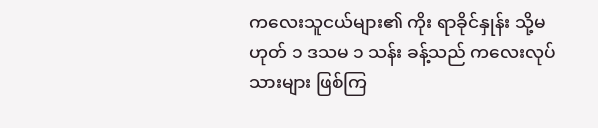ကလေးသူငယ်များ၏ ကိုး ရာခိုင်နှုန်း သို့မဟုတ် ၁ ဒသမ ၁ သန်း ခန့်သည် ကလေးလုပ်သားများ ဖြစ်ကြ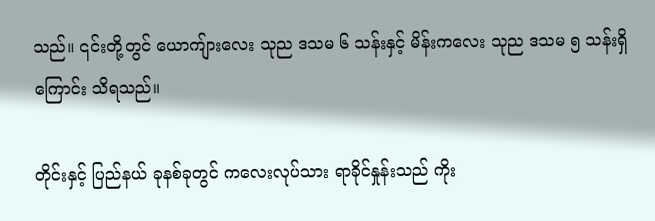သည်။ ၎င်းတို့တွင် ယောကျ်ားလေး သုည ဒသမ ၆ သန်းနှင့် မိန်းကလေး သုည ဒသမ ၅ သန်းရှိကြောင်း သိရသည်။

တိုင်းနှင့် ပြည်နယ် ခုနစ်ခုတွင် ကလေးလုပ်သား ရာခိုင်နှုန်းသည် ကိုး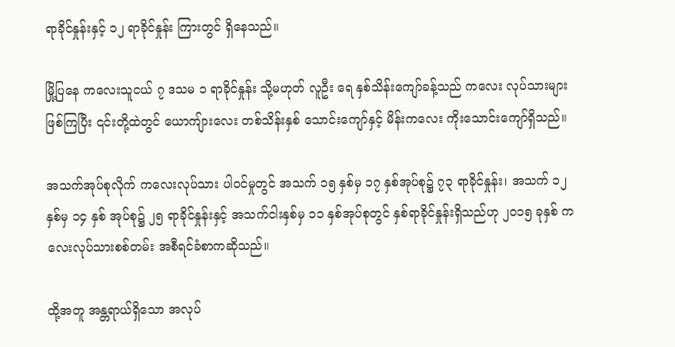ရာခိုင်နှုန်းနှင့် ၁၂ ရာခိုင်နှုန်း ကြားတွင် ရှိနေသည်။

မြို့ပြနေ ကလေးသူငယ် ၇ ဒသမ ၁ ရာခိုင်နှုန်း သို့မဟုတ် လူဦး ရေ နှစ်သိန်းကျော်ခန့်သည် ကလေး လုပ်သားများ ဖြစ်ကြပြီး ၎င်းတို့ထဲတွင် ယောကျ်ားလေး တစ်သိန်းနှစ် သောင်းကျော်နှင့် မိန်းကလေး ကိုးသောင်းကျော်ရှိသည်။

အသက်အုပ်စုလိုက် ကလေးလုပ်သား ပါဝင်မှုတွင် အသက် ၁၅ နှစ်မှ ၁၇ နှစ်အုပ်စု၌ ၇၃ ရာခိုင်နှုန်း၊ အသက် ၁၂ နှစ်မှ ၁၄ နှစ် အုပ်စု၌ ၂၅ ရာခိုင်နှုန်းနှင့် အသက်ငါးနှစ်မှ ၁၁ နှစ်အုပ်စုတွင် နှစ်ရာခိုင်နှုန်းရှိသည်ဟု ၂၀၁၅ ခုနှစ် ကလေးလုပ်သားစစ်တမ်း အစီရင်ခံစာကဆိုသည်။

ထို့အတူ အန္တရာယ်ရှိသော အလုပ်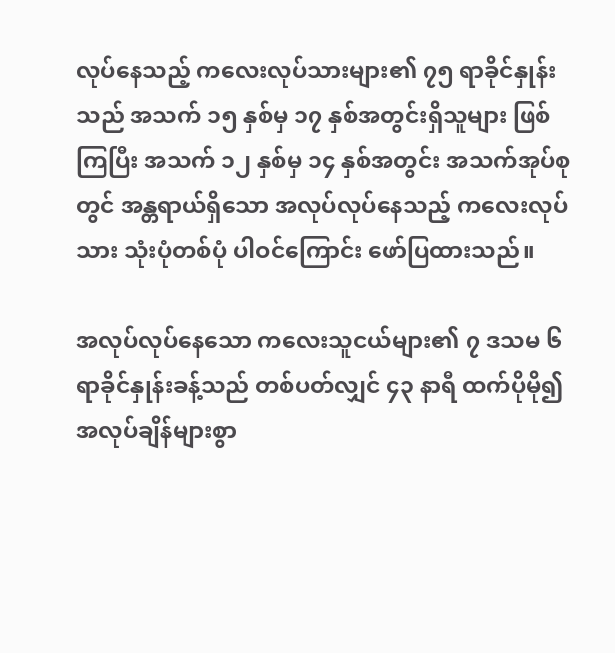လုပ်နေသည့် ကလေးလုပ်သားများ၏ ၇၅ ရာခိုင်နှုန်းသည် အသက် ၁၅ နှစ်မှ ၁၇ နှစ်အတွင်းရှိသူများ ဖြစ်ကြပြီး အသက် ၁၂ နှစ်မှ ၁၄ နှစ်အတွင်း အသက်အုပ်စုတွင် အန္တရာယ်ရှိသော အလုပ်လုပ်နေသည့် ကလေးလုပ်သား သုံးပုံတစ်ပုံ ပါဝင်ကြောင်း ဖော်ပြထားသည်။

အလုပ်လုပ်နေသော ကလေးသူငယ်များ၏ ၇ ဒသမ ၆ ရာခိုင်နှုန်းခန့်သည် တစ်ပတ်လျှင် ၄၃ နာရီ ထက်ပိုမို၍ အလုပ်ချိန်များစွာ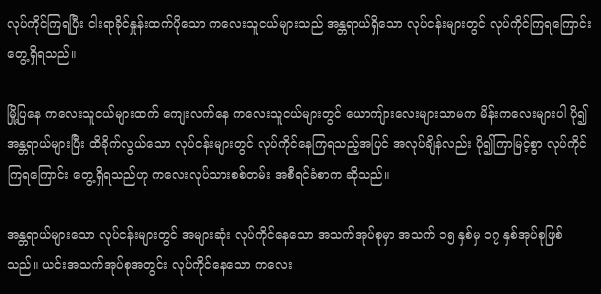လုပ်ကိုင်ကြရပြီး ငါးရာခိုင်နှုန်းထက်ပိုသော ကလေးသူငယ်များသည် အန္တရာယ်ရှိသော လုပ်ငန်းများတွင် လုပ်ကိုင်ကြရကြောင်း တွေ့ရှိရသည်။

မြို့ပြနေ ကလေးသူငယ်များထက် ကျေးလက်နေ ကလေးသူငယ်များတွင် ယောကျ်ားလေးများသာမက မိန်းကလေးများပါ ပို၍အန္တရာယ်များပြီး ထိခိုက်လွယ်သော လုပ်ငန်းများတွင် လုပ်ကိုင်နေကြရသည့်အပြင် အလုပ်ချိန်လည်း ပို၍ကြာမြင့်စွာ လုပ်ကိုင်ကြရကြောင်း တွေ့ရှိရသည်ဟု ကလေးလုပ်သားစစ်တမ်း အစီရင်ခံစာက ဆိုသည်။

အန္တရာယ်များသော လုပ်ငန်းများတွင် အများဆုံး လုပ်ကိုင်နေသော အသက်အုပ်စုမှာ အသက် ၁၅ နှစ်မှ ၁၇ နှစ်အုပ်စုဖြစ်သည်။ ယင်းအသက်အုပ်စုအတွင်း လုပ်ကိုင်နေသော ကလေး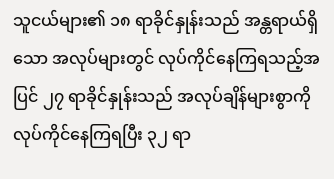သူငယ်များ၏ ၁၈ ရာခိုင်နှုန်းသည် အန္တရာယ်ရှိသော အလုပ်များတွင် လုပ်ကိုင်နေကြရသည့်အပြင် ၂၇ ရာခိုင်နှုန်းသည် အလုပ်ချိန်များစွာကို လုပ်ကိုင်နေကြရပြီး ၃၂ ရာ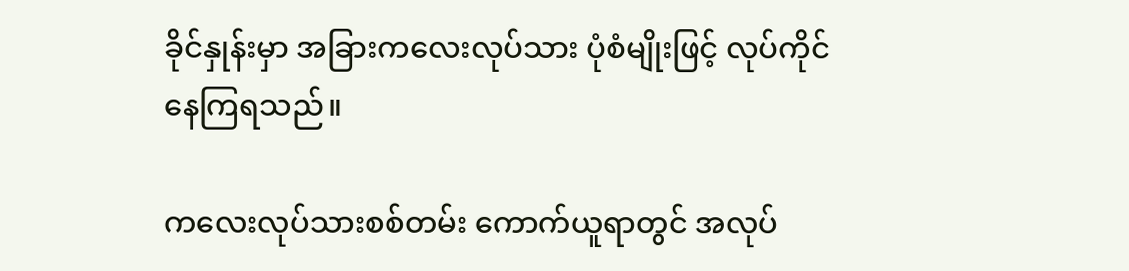ခိုင်နှုန်းမှာ အခြားကလေးလုပ်သား ပုံစံမျိုးဖြင့် လုပ်ကိုင်နေကြရသည်။

ကလေးလုပ်သားစစ်တမ်း ကောက်ယူရာတွင် အလုပ်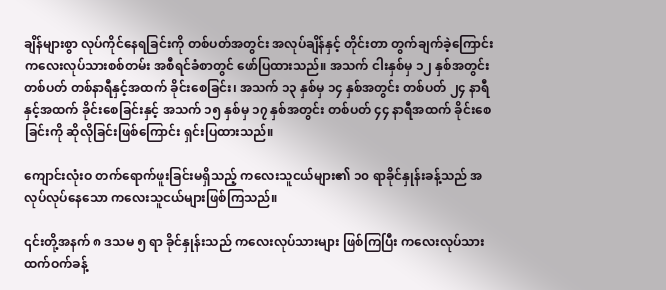ချိန်များစွာ လုပ်ကိုင်နေရခြင်းကို တစ်ပတ်အတွင်း အလုပ်ချိန်နှင့် တိုင်းတာ တွက်ချက်ခဲ့ကြောင်း ကလေးလုပ်သားစစ်တမ်း အစီရင်ခံစာတွင် ဖော်ပြထားသည်။ အသက် ငါးနှစ်မှ ၁၂ နှစ်အတွင်း တစ်ပတ် တစ်နာရီနှင့်အထက် ခိုင်းစေခြင်း၊ အသက် ၁၃ နှစ်မှ ၁၄ နှစ်အတွင်း တစ်ပတ် ၂၄ နာရီနှင့်အထက် ခိုင်းစေခြင်းနှင့် အသက် ၁၅ နှစ်မှ ၁၇ နှစ်အတွင်း တစ်ပတ် ၄၄ နာရီအထက် ခိုင်းစေခြင်းကို ဆိုလိုခြင်းဖြစ်ကြောင်း ရှင်းပြထားသည်။

ကျောင်းလုံးဝ တက်ရောက်ဖူးခြင်းမရှိသည့် ကလေးသူငယ်များ၏ ၁၀ ရာခိုင်နှုန်းခန့်သည် အလုပ်လုပ်နေသော ကလေးသူငယ်များဖြစ်ကြသည်။

၎င်းတို့အနက် ၈ ဒသမ ၅ ရာ ခိုင်နှုန်းသည် ကလေးလုပ်သားများ ဖြစ်ကြပြီး ကလေးလုပ်သား ထက်ဝက်ခန့်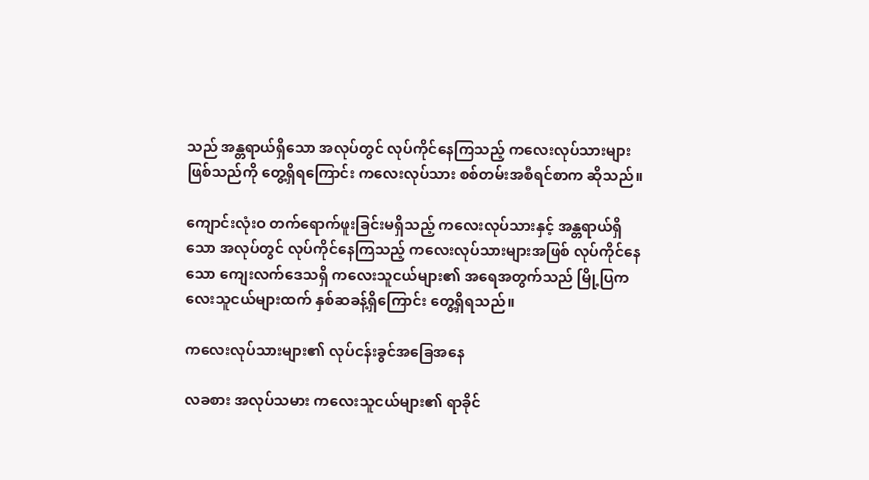သည် အန္တရာယ်ရှိသော အလုပ်တွင် လုပ်ကိုင်နေကြသည့် ကလေးလုပ်သားများ ဖြစ်သည်ကို တွေ့ရှိရကြောင်း ကလေးလုပ်သား စစ်တမ်းအစီရင်စာက ဆိုသည်။

ကျောင်းလုံးဝ တက်ရောက်ဖူးခြင်းမရှိသည့် ကလေးလုပ်သားနှင့် အန္တရာယ်ရှိသော အလုပ်တွင် လုပ်ကိုင်နေကြသည့် ကလေးလုပ်သားများအဖြစ် လုပ်ကိုင်နေသော ကျေးလက်ဒေသရှိ ကလေးသူငယ်များ၏ အရေအတွက်သည် မြို့ပြကလေးသူငယ်များထက် နှစ်ဆခန့်ရှိကြောင်း တွေ့ရှိရသည်။

ကလေးလုပ်သားများ၏ လုပ်ငန်းခွင်အခြေအနေ

လခစား အလုပ်သမား ကလေးသူငယ်များ၏ ရာခိုင်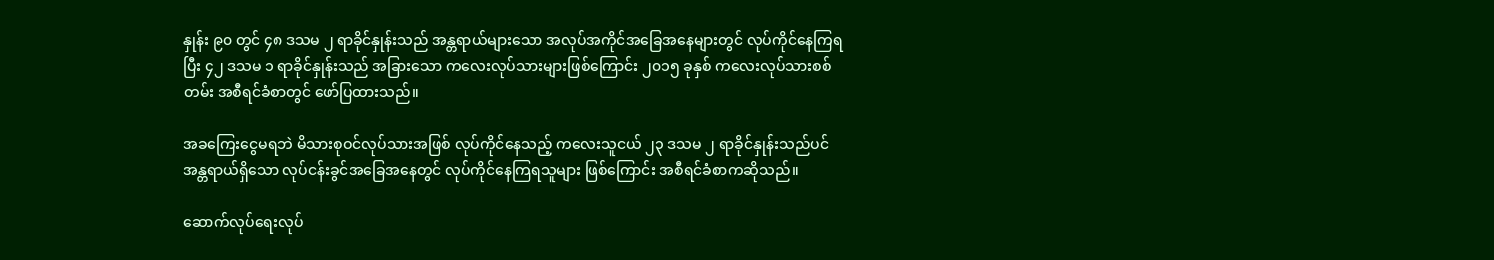နှုန်း ၉၀ တွင် ၄၈ ဒသမ ၂ ရာခိုင်နှုန်းသည် အန္တရာယ်များသော အလုပ်အကိုင်အခြေအနေများတွင် လုပ်ကိုင်နေကြရပြီး ၄၂ ဒသမ ၁ ရာခိုင်နှုန်းသည် အခြားသော ကလေးလုပ်သားများဖြစ်ကြောင်း ၂၀၁၅ ခုနှစ် ကလေးလုပ်သားစစ်တမ်း အစီရင်ခံစာတွင် ဖော်ပြထားသည်။

အခကြေးငွေမရဘဲ မိသားစုဝင်လုပ်သားအဖြစ် လုပ်ကိုင်နေသည့် ကလေးသူငယ် ၂၃ ဒသမ ၂ ရာခိုင်နှုန်းသည်ပင် အန္တရာယ်ရှိသော လုပ်ငန်းခွင်အခြေအနေတွင် လုပ်ကိုင်နေကြရသူများ ဖြစ်ကြောင်း အစီရင်ခံစာကဆိုသည်။

ဆောက်လုပ်ရေးလုပ်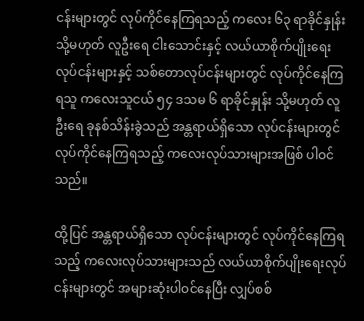ငန်းများတွင် လုပ်ကိုင်နေကြရသည့် ကလေး ၆၃ ရာခိုင်နှုန်း သို့မဟုတ် လူဦးရေ ငါးသောင်းနှင့် လယ်ယာစိုက်ပျိုးရေး လုပ်ငန်းများနှင့် သစ်တောလုပ်ငန်းများတွင် လုပ်ကိုင်နေကြရသူ ကလေးသူငယ် ၅၄ ဒသမ ၆ ရာခိုင်နှုန်း သို့မဟုတ် လူဦးရေ ခုနစ်သိန်းခွဲသည် အန္တရာယ်ရှိသော လုပ်ငန်းများတွင် လုပ်ကိုင်နေကြရသည့် ကလေးလုပ်သားများအဖြစ် ပါဝင်သည်။

ထို့ပြင် အန္တရာယ်ရှိသော လုပ်ငန်းများတွင် လုပ်ကိုင်နေကြရသည့် ကလေးလုပ်သားများသည် လယ်ယာစိုက်ပျိုးရေးလုပ်ငန်းများတွင် အများဆုံးပါဝင်နေပြီး လျှပ်စစ်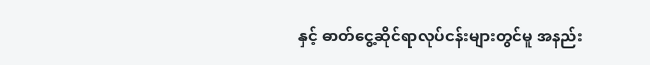နှင့် ဓာတ်ငွေ့ဆိုင်ရာလုပ်ငန်းများတွင်မူ အနည်း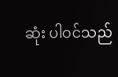ဆုံး ပါဝင်သည်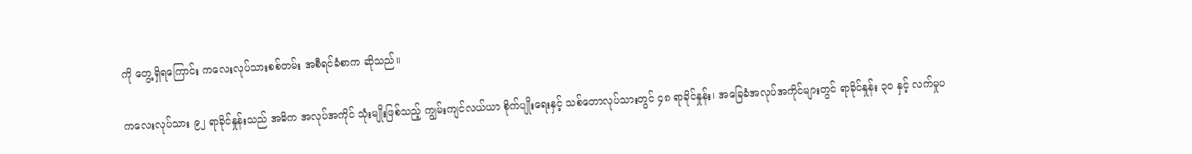ကို တွေ့ရှိရကြောင်း ကလေးလုပ်သားစစ်တမ်း အစီရင်ခံစာက ဆိုသည်။

ကလေးလုပ်သား ၉၂ ရာခိုင်နှုန်းသည် အဓိက အလုပ်အကိုင် သုံးမျိုးဖြစ်သည့် ကျွမ်းကျင်လယ်ယာ စိုက်ပျိုးရေးနှင့် သစ်တောလုပ်သားတွင် ၄၈ ရာခိုင်နှုန်း၊ အခြေခံအလုပ်အကိုင်များတွင် ရာခိုင်နှုန်း ၃၀ နှင့် လက်မှုပ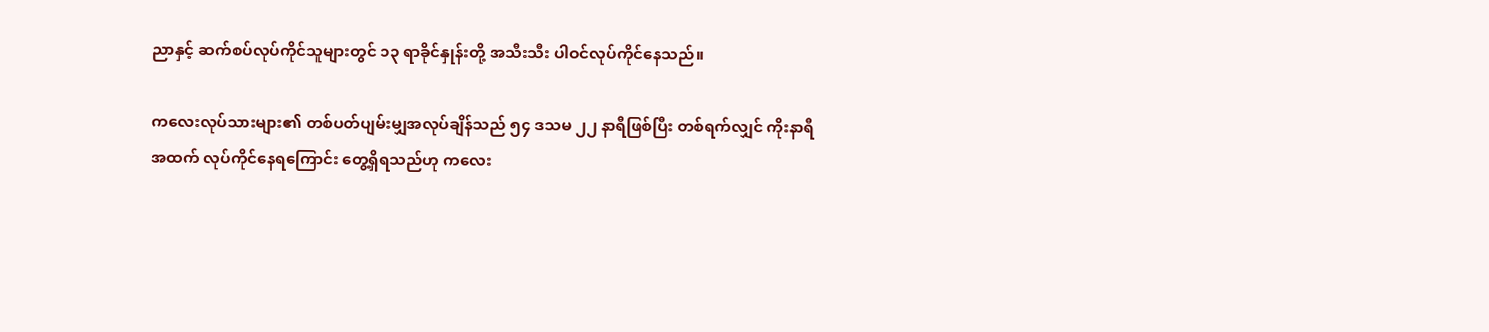ညာနှင့် ဆက်စပ်လုပ်ကိုင်သူများတွင် ၁၃ ရာခိုင်နှုန်းတို့ အသီးသီး ပါဝင်လုပ်ကိုင်နေသည်။

ကလေးလုပ်သားများ၏ တစ်ပတ်ပျမ်းမျှအလုပ်ချိန်သည် ၅၄ ဒသမ ၂၂ နာရီဖြစ်ပြီး တစ်ရက်လျှင် ကိုးနာရီအထက် လုပ်ကိုင်နေရကြောင်း တွေ့ရှိရသည်ဟု ကလေး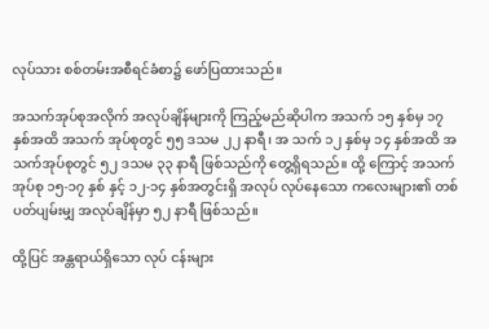လုပ်သား စစ်တမ်းအစီရင်ခံစာ၌ ဖော်ပြထားသည်။

အသက်အုပ်စုအလိုက် အလုပ်ချိန်များကို ကြည့်မည်ဆိုပါက အသက် ၁၅ နှစ်မှ ၁၇ နှစ်အထိ အသက် အုပ်စုတွင် ၅၅ ဒသမ ၂၂ နာရီ၊ အ သက် ၁၂ နှစ်မှ ၁၄ နှစ်အထိ အသက်အုပ်စုတွင် ၅၂ ဒသမ ၃၃ နာရီ ဖြစ်သည်ကို တွေ့ရှိရသည်။ ထို့ ကြောင့် အသက်အုပ်စု ၁၅-၁၇ နှစ် နှင့် ၁၂-၁၄ နှစ်အတွင်းရှိ အလုပ် လုပ်နေသော ကလေးများ၏ တစ်ပတ်ပျမ်းမျှ အလုပ်ချိန်မှာ ၅၂ နာရီ ဖြစ်သည်။

ထို့ပြင် အန္တရာယ်ရှိသော လုပ် ငန်းများ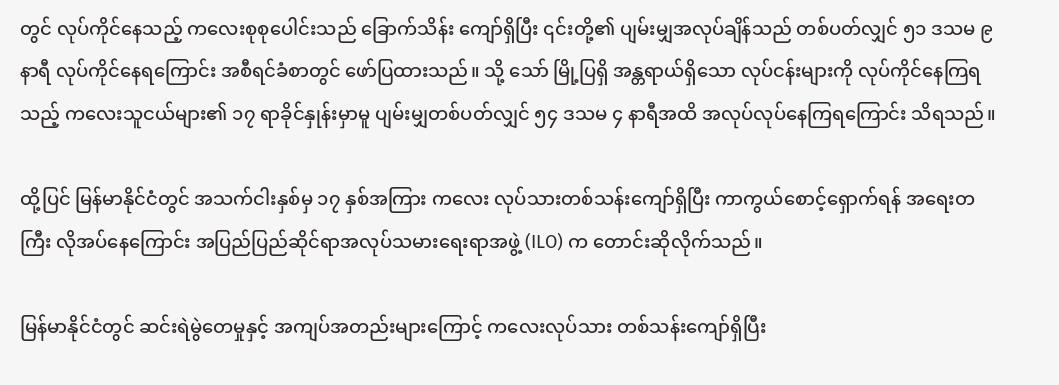တွင် လုပ်ကိုင်နေသည့် ကလေးစုစုပေါင်းသည် ခြောက်သိန်း ကျော်ရှိပြီး ၎င်းတို့၏ ပျမ်းမျှအလုပ်ချိန်သည် တစ်ပတ်လျှင် ၅၁ ဒသမ ၉ နာရီ လုပ်ကိုင်နေရကြောင်း အစီရင်ခံစာတွင် ဖော်ပြထားသည်။ သို့ သော် မြို့ပြရှိ အန္တရာယ်ရှိသော လုပ်ငန်းများကို လုပ်ကိုင်နေကြရသည့် ကလေးသူငယ်များ၏ ၁၇ ရာခိုင်နှုန်းမှာမူ ပျမ်းမျှတစ်ပတ်လျှင် ၅၄ ဒသမ ၄ နာရီအထိ အလုပ်လုပ်နေကြရကြောင်း သိရသည်။

ထို့ပြင် မြန်မာနိုင်ငံတွင် အသက်ငါးနှစ်မှ ၁၇ နှစ်အကြား ကလေး လုပ်သားတစ်သန်းကျော်ရှိပြီး ကာကွယ်စောင့်ရှောက်ရန် အရေးတကြီး လိုအပ်နေကြောင်း အပြည်ပြည်ဆိုင်ရာအလုပ်သမားရေးရာအဖွဲ့ (ILO) က တောင်းဆိုလိုက်သည်။

မြန်မာနိုင်ငံတွင် ဆင်းရဲမွဲတေမှုနှင့် အကျပ်အတည်းများကြောင့် ကလေးလုပ်သား တစ်သန်းကျော်ရှိပြီး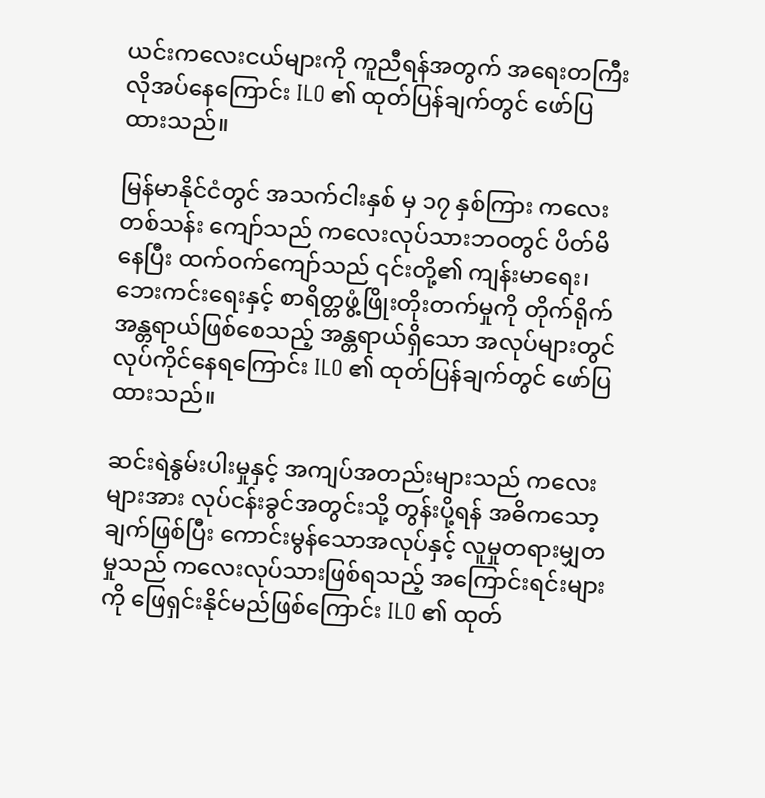ယင်းကလေးငယ်များကို ကူညီရန်အတွက် အရေးတကြီးလိုအပ်နေကြောင်း ILO ၏ ထုတ်ပြန်ချက်တွင် ဖော်ပြထားသည်။

မြန်မာနိုင်ငံတွင် အသက်ငါးနှစ် မှ ၁၇ နှစ်ကြား ကလေးတစ်သန်း ကျော်သည် ကလေးလုပ်သားဘဝတွင် ပိတ်မိနေပြီး ထက်ဝက်ကျော်သည် ၎င်းတို့၏ ကျန်းမာရေး၊ ဘေးကင်းရေးနှင့် စာရိတ္တဖွံ့ဖြိုးတိုးတက်မှုကို တိုက်ရိုက်အန္တရာယ်ဖြစ်စေသည့် အန္တရာယ်ရှိသော အလုပ်များတွင် လုပ်ကိုင်နေရကြောင်း ILO ၏ ထုတ်ပြန်ချက်တွင် ဖော်ပြထားသည်။

ဆင်းရဲနွမ်းပါးမှုနှင့် အကျပ်အတည်းများသည် ကလေးများအား လုပ်ငန်းခွင်အတွင်းသို့ တွန်းပို့ရန် အဓိကသော့ချက်ဖြစ်ပြီး ကောင်းမွန်သောအလုပ်နှင့် လူမှုတရားမျှတမှုသည် ကလေးလုပ်သားဖြစ်ရသည့် အကြောင်းရင်းများကို ဖြေရှင်းနိုင်မည်ဖြစ်ကြောင်း ILO ၏ ထုတ်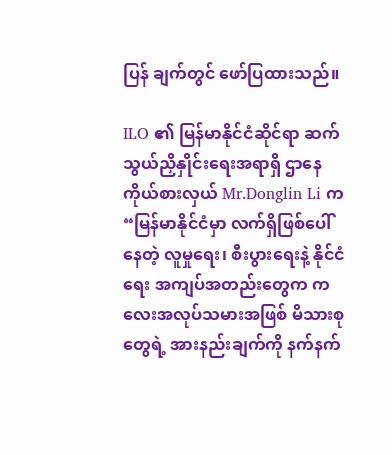ပြန် ချက်တွင် ဖော်ပြထားသည်။

ILO ၏ မြန်မာနိုင်ငံဆိုင်ရာ ဆက်သွယ်ညှိနှိုင်းရေးအရာရှိ ဌာနေကိုယ်စားလှယ် Mr.Donglin Li က “မြန်မာနိုင်ငံမှာ လက်ရှိဖြစ်ပေါ်နေတဲ့ လူမှုရေး၊ စီးပွားရေးနဲ့ နိုင်ငံရေး အကျပ်အတည်းတွေက ကလေးအလုပ်သမားအဖြစ် မိသားစုတွေရဲ့ အားနည်းချက်ကို နက်နက်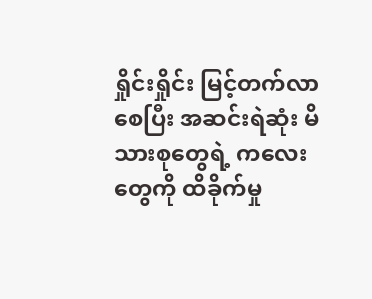ရှိုင်းရှိုင်း မြင့်တက်လာစေပြီး အဆင်းရဲဆုံး မိ သားစုတွေရဲ့ ကလေးတွေကို ထိခိုက်မှု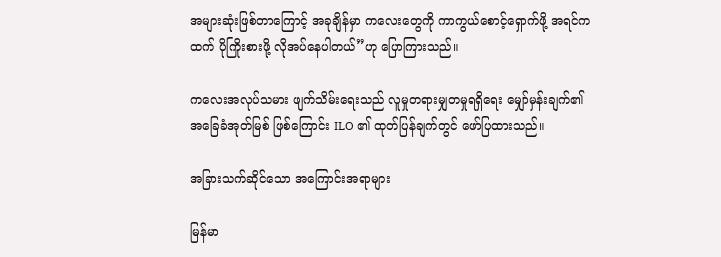အများဆုံးဖြစ်တာကြောင့် အခုချိန်မှာ ကလေးတွေကို ကာကွယ်စောင့်ရှောက်ဖို့ အရင်ကထက် ပိုကြိုးစားဖို့ လိုအပ်နေပါတယ်”ဟု ပြောကြားသည်။

ကလေးအလုပ်သမား ဖျက်သိမ်းရေးသည် လူမှုတရားမျှတမှုရရှိရေး မျှော်မှန်းချက်၏ အခြေခံအုတ်မြစ် ဖြစ်ကြောင်း ILO ၏ ထုတ်ပြန်ချက်တွင် ဖော်ပြထားသည်။

အခြားသက်ဆိုင်သော အကြောင်းအရာများ

မြန်မာ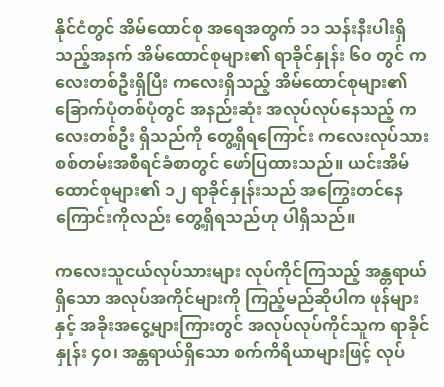နိုင်ငံတွင် အိမ်ထောင်စု အရေအတွက် ၁၁ သန်းနီးပါးရှိသည့်အနက် အိမ်ထောင်စုများ၏ ရာခိုင်နှုန်း ၆၀ တွင် ကလေးတစ်ဦးရှိပြီး ကလေးရှိသည့် အိမ်ထောင်စုများ၏ ခြောက်ပုံတစ်ပုံတွင် အနည်းဆုံး အလုပ်လုပ်နေသည့် ကလေးတစ်ဦး ရှိသည်ကို တွေ့ရှိရကြောင်း ကလေးလုပ်သား စစ်တမ်းအစီရင်ခံစာတွင် ဖော်ပြထားသည်။ ယင်းအိမ်ထောင်စုများ၏ ၁၂ ရာခိုင်နှုန်းသည် အကြွေးတင်နေကြောင်းကိုလည်း တွေ့ရှိရသည်ဟု ပါရှိသည်။

ကလေးသူငယ်လုပ်သားများ လုပ်ကိုင်ကြသည့် အန္တရာယ်ရှိသော အလုပ်အကိုင်များကို ကြည့်မည်ဆိုပါက ဖုန်များနှင့် အခိုးအငွေ့များကြားတွင် အလုပ်လုပ်ကိုင်သူက ရာခိုင်နှုန်း ၄၀၊ အန္တရာယ်ရှိသော စက်ကိရိယာများဖြင့် လုပ်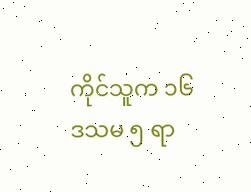ကိုင်သူက ၁၆ ဒသမ ၅ ရာ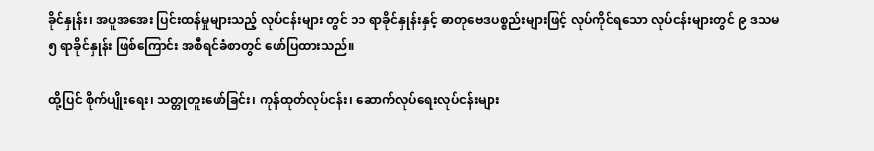ခိုင်နှုန်း၊ အပူအအေး ပြင်းထန်မှုများသည့် လုပ်ငန်းများ တွင် ၁၁ ရာခိုင်နှုန်းနှင့် ဓာတုဗေဒပစ္စည်းများဖြင့် လုပ်ကိုင်ရသော လုပ်ငန်းများတွင် ၉ ဒသမ ၅ ရာခိုင်နှုန်း ဖြစ်ကြောင်း အစီရင်ခံစာတွင် ဖော်ပြထားသည်။

ထို့ပြင် စိုက်ပျိုးရေး၊ သတ္တုတူးဖော်ခြင်း၊ ကုန်ထုတ်လုပ်ငန်း၊ ဆောက်လုပ်ရေးလုပ်ငန်းများ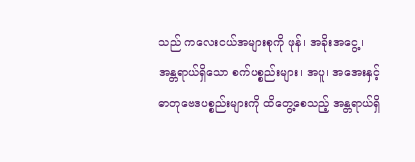သည် ကလေးငယ်အများစုကို ဖုန်၊ အခိုးအငွေ့၊ အန္တရာယ်ရှိသော စက်ပစ္စည်းများ၊ အပူ၊ အအေးနှင့် ဓာတုဗေဒပစ္စည်းများကို ထိတွေ့စေသည့် အန္တရာယ်ရှိ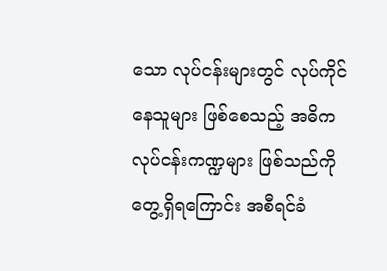သော လုပ်ငန်းများတွင် လုပ်ကိုင်နေသူများ ဖြစ်စေသည့် အဓိကလုပ်ငန်းကဏ္ဍများ ဖြစ်သည်ကို တွေ့ရှိရကြောင်း အစီရင်ခံ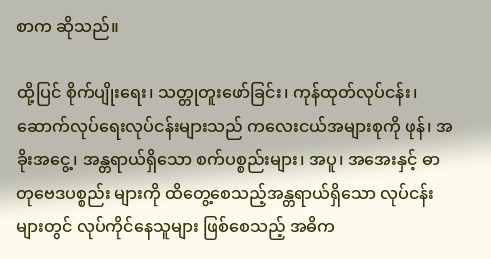စာက ဆိုသည်။

ထို့ပြင် စိုက်ပျိုးရေး၊ သတ္တုတူးဖော်ခြင်း၊ ကုန်ထုတ်လုပ်ငန်း၊ ဆောက်လုပ်ရေးလုပ်ငန်းများသည် ကလေးငယ်အများစုကို ဖုန်၊ အခိုးအငွေ့၊ အန္တရာယ်ရှိသော စက်ပစ္စည်းများ၊ အပူ၊ အအေးနှင့် ဓာတုဗေဒပစ္စည်း များကို ထိတွေ့စေသည့်အန္တရာယ်ရှိသော လုပ်ငန်းများတွင် လုပ်ကိုင်နေသူများ ဖြစ်စေသည့် အဓိက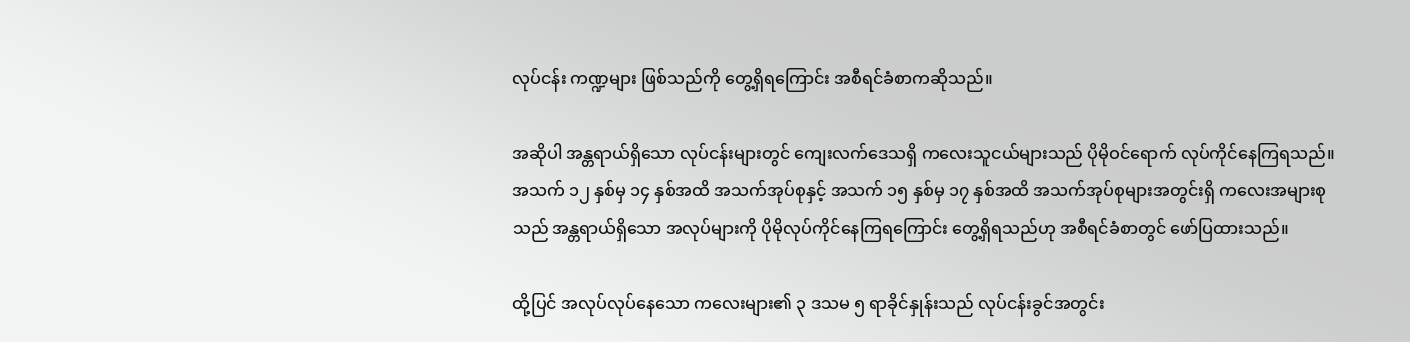လုပ်ငန်း ကဏ္ဍများ ဖြစ်သည်ကို တွေ့ရှိရကြောင်း အစီရင်ခံစာကဆိုသည်။

အဆိုပါ အန္တရာယ်ရှိသော လုပ်ငန်းများတွင် ကျေးလက်ဒေသရှိ ကလေးသူငယ်များသည် ပိုမိုဝင်ရောက် လုပ်ကိုင်နေကြရသည်။ အသက် ၁၂ နှစ်မှ ၁၄ နှစ်အထိ အသက်အုပ်စုနှင့် အသက် ၁၅ နှစ်မှ ၁၇ နှစ်အထိ အသက်အုပ်စုများအတွင်းရှိ ကလေးအများစုသည် အန္တရာယ်ရှိသော အလုပ်များကို ပိုမိုလုပ်ကိုင်နေကြရကြောင်း တွေ့ရှိရသည်ဟု အစီရင်ခံစာတွင် ဖော်ပြထားသည်။

ထို့ပြင် အလုပ်လုပ်နေသော ကလေးများ၏ ၃ ဒသမ ၅ ရာခိုင်နှုန်းသည် လုပ်ငန်းခွင်အတွင်း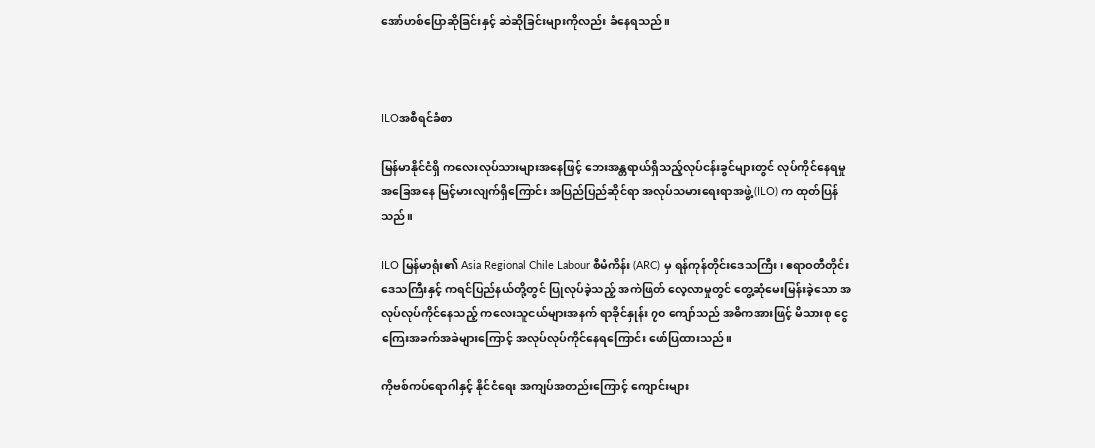အော်ဟစ်ပြောဆိုခြင်းနှင့် ဆဲဆိုခြင်းများကိုလည်း ခံနေရသည်။



ILOအစီရင်ခံစာ

မြန်မာနိုင်ငံရှိ ကလေးလုပ်သားများအနေဖြင့် ဘေးအန္တရာယ်ရှိသည့်လုပ်ငန်းခွင်များတွင် လုပ်ကိုင်နေရမှုအခြေအနေ မြင့်မားလျက်ရှိကြောင်း အပြည်ပြည်ဆိုင်ရာ အလုပ်သမားရေးရာအဖွဲ့ (ILO) က ထုတ်ပြန်သည်။

ILO မြန်မာရုံး၏ Asia Regional Chile Labour စီမံကိန်း (ARC) မှ ရန်ကုန်တိုင်းဒေသကြီး၊ ဧရာဝတီတိုင်းဒေသကြီးနှင့် ကရင်ပြည်နယ်တို့တွင် ပြုလုပ်ခဲ့သည့် အကဲဖြတ် လေ့လာမှုတွင် တွေ့ဆုံမေးမြန်းခဲ့သော အလုပ်လုပ်ကိုင်နေသည့် ကလေးသူငယ်များအနက် ရာခိုင်နှုန်း ၇၀ ကျော်သည် အဓိကအားဖြင့် မိသားစု ငွေကြေးအခက်အခဲများကြောင့် အလုပ်လုပ်ကိုင်နေရကြောင်း ဖော်ပြထားသည်။

ကိုဗစ်ကပ်ရောဂါနှင့် နိုင်ငံရေး အကျပ်အတည်းကြောင့် ကျောင်းများ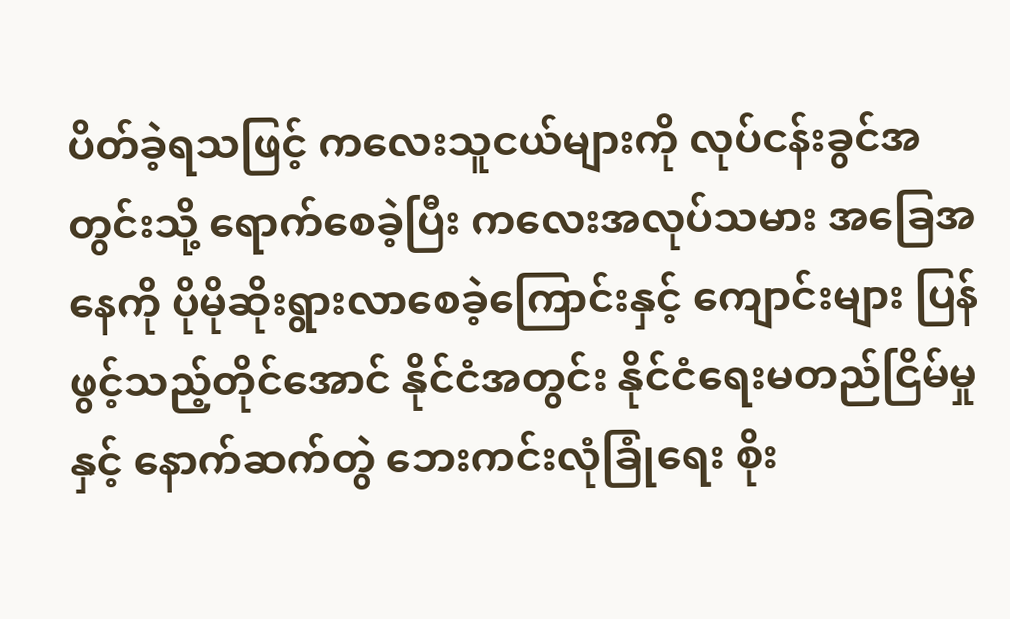ပိတ်ခဲ့ရသဖြင့် ကလေးသူငယ်များကို လုပ်ငန်းခွင်အတွင်းသို့ ရောက်စေခဲ့ပြီး ကလေးအလုပ်သမား အခြေအနေကို ပိုမိုဆိုးရွားလာစေခဲ့ကြောင်းနှင့် ကျောင်းများ ပြန်ဖွင့်သည့်တိုင်အောင် နိုင်ငံအတွင်း နိုင်ငံရေးမတည်ငြိမ်မှုနှင့် နောက်ဆက်တွဲ ဘေးကင်းလုံခြုံရေး စိုး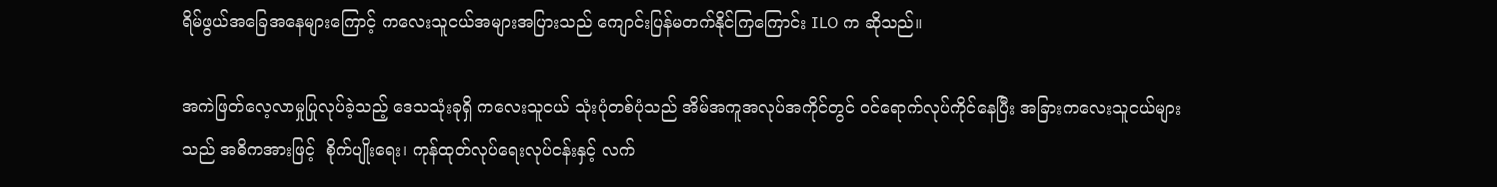ရိမ်ဖွယ်အခြေအနေများကြောင့် ကလေးသူငယ်အများအပြားသည် ကျောင်းပြန်မတက်နိုင်ကြကြောင်း ILO က ဆိုသည်။

အကဲဖြတ်လေ့လာမှုပြုလုပ်ခဲ့သည့် ဒေသသုံးခုရှိ ကလေးသူငယ် သုံးပုံတစ်ပုံသည် အိမ်အကူအလုပ်အကိုင်တွင် ဝင်ရောက်လုပ်ကိုင်နေပြီး အခြားကလေးသူငယ်များသည် အဓိကအားဖြင့်  စိုက်ပျိုးရေး၊ ကုန်ထုတ်လုပ်ရေးလုပ်ငန်းနှင့် လက်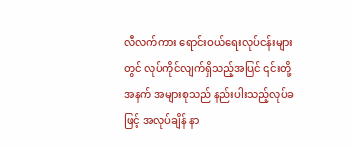လီလက်ကား ရောင်းဝယ်ရေးလုပ်ငန်းများတွင် လုပ်ကိုင်လျက်ရှိသည့်အပြင် ၎င်းတို့အနက် အများစုသည် နည်းပါးသည့်လုပ်ခဖြင့် အလုပ်ချိန် နာ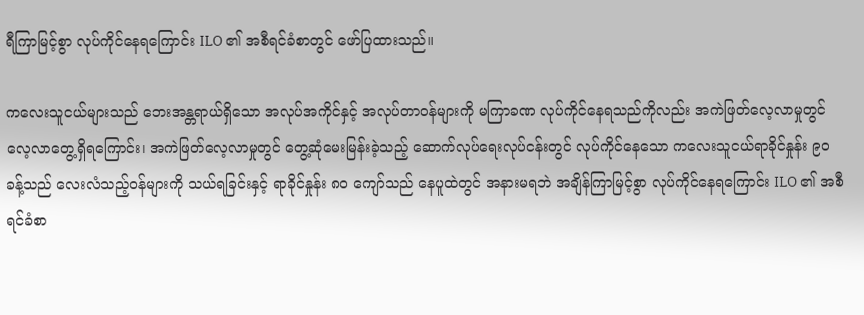ရီကြာမြင့်စွာ လုပ်ကိုင်နေရကြောင်း ILO ၏ အစီရင်ခံစာတွင် ဖော်ပြထားသည်။

ကလေးသူငယ်များသည် ဘေးအန္တရာယ်ရှိသော အလုပ်အကိုင်နှင့် အလုပ်တာဝန်များကို မကြာခဏ လုပ်ကိုင်နေရသည်ကိုလည်း အကဲဖြတ်လေ့လာမှုတွင် လေ့လာတွေ့ရှိရကြောင်း၊ အကဲဖြတ်လေ့လာမှုတွင် တွေ့ဆုံမေးမြန်းခဲ့သည့် ဆောက်လုပ်ရေးလုပ်ငန်းတွင် လုပ်ကိုင်နေသော ကလေးသူငယ်ရာခိုင်နှုန်း ၉၀ ခန့်သည် လေးလံသည့်ဝန်များကို သယ်ရခြင်းနှင့် ရာခိုင်နှုန်း ၈၀ ကျော်သည် နေပူထဲတွင် အနားမရဘဲ အချိန်ကြာမြင့်စွာ လုပ်ကိုင်နေရကြောင်း ILO ၏ အစီရင်ခံစာ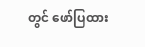တွင် ဖော်ပြထား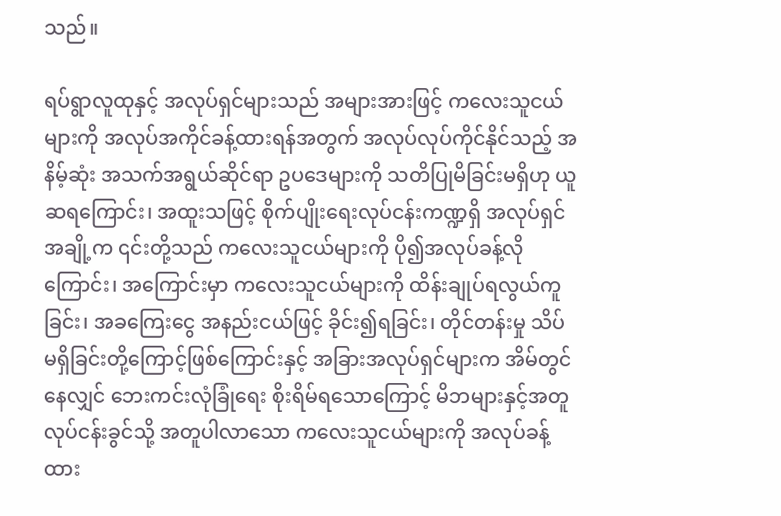သည်။

ရပ်ရွာလူထုနှင့် အလုပ်ရှင်များသည် အများအားဖြင့် ကလေးသူငယ်များကို အလုပ်အကိုင်ခန့်ထားရန်အတွက် အလုပ်လုပ်ကိုင်နိုင်သည့် အနိမ့်ဆုံး အသက်အရွယ်ဆိုင်ရာ ဥပဒေများကို သတိပြုမိခြင်းမရှိ‌ဟု ယူဆရကြောင်း၊ အထူးသဖြင့် စိုက်ပျိုးရေးလုပ်ငန်းကဏ္ဍရှိ အလုပ်ရှင်အချို့က ၎င်းတို့သည် ကလေးသူငယ်များကို ပို၍အလုပ်ခန့်လိုကြောင်း၊ အကြောင်းမှာ ကလေးသူငယ်များကို ထိန်းချုပ်ရလွယ်ကူခြင်း၊ အခကြေးငွေ အနည်းငယ်ဖြင့် ခိုင်း၍ရခြင်း၊ တိုင်တန်းမှု သိပ်မရှိခြင်းတို့ကြောင့်ဖြစ်ကြောင်းနှင့် အခြားအလုပ်ရှင်များက အိမ်တွင်နေလျှင် ဘေးကင်းလုံခြုံရေး စိုးရိမ်ရသောကြောင့် မိဘများနှင့်အတူ လုပ်ငန်းခွင်သို့ အတူပါလာသော ကလေးသူငယ်များကို အလုပ်ခန့်ထား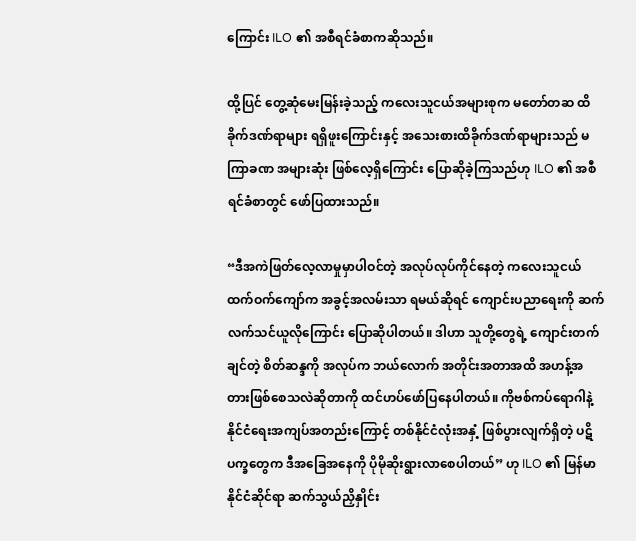ကြောင်း ILO ၏ အစီရင်ခံစာကဆိုသည်။

ထို့ပြင် တွေ့ဆုံမေးမြန်းခဲ့သည့် ကလေးသူငယ်အများစုက မတော်တဆ ထိခိုက်ဒဏ်ရာများ ရရှိဖူးကြောင်းနှင့် အသေးစားထိခိုက်ဒဏ်ရာများသည် မကြာခဏ အများဆုံး ဖြစ်လေ့ရှိကြောင်း ပြောဆိုခဲ့ကြသည်ဟု ILO ၏ အစီရင်ခံစာတွင် ဖော်ပြထားသည်။

“ဒီအကဲဖြတ်လေ့လာမှုမှာပါဝင်တဲ့ အလုပ်လုပ်ကိုင်နေတဲ့ ကလေးသူငယ် ထက်ဝက်ကျော်က အခွင့်အလမ်းသာ ရမယ်ဆိုရင် ကျောင်းပညာရေးကို ဆက်လက်သင်ယူလိုကြောင်း ပြောဆိုပါတယ်။ ဒါဟာ သူတို့တွေရဲ့ ကျောင်းတက်ချင်တဲ့ စိတ်ဆန္ဒကို အလုပ်က ဘယ်လောက် အတိုင်းအတာအထိ အဟန့်အတားဖြစ်စေသလဲဆိုတာကို ထင်ဟပ်ဖော်ပြနေပါတယ်။ ကိုဗစ်ကပ်ရောဂါနဲ့ နိုင်ငံရေးအကျပ်အတည်းကြောင့် တစ်နိုင်ငံလုံးအနှံ့ ဖြစ်ပွားလျက်ရှိတဲ့ ပဋိပက္ခတွေက ဒီအခြေအနေကို ပိုမိုဆိုးရွားလာစေပါတယ်” ဟု ILO ၏ မြန်မာနိုင်ငံဆိုင်ရာ ဆက်သွယ်ညှိနှိုင်း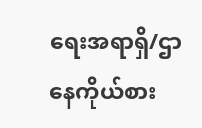ရေးအရာရှိ/ဌာနေကိုယ်စား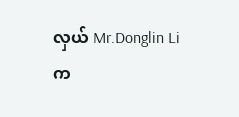လှယ် Mr.Donglin Li က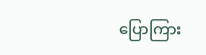ပြောကြား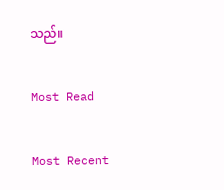သည်။

Most Read

Most Recent